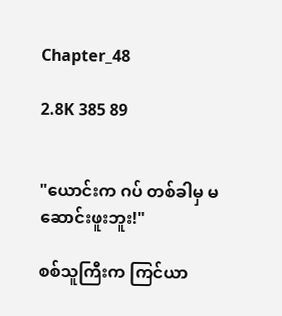Chapter_48

2.8K 385 89


"ယောင်းက ဂပ် တစ်ခါမှ မဆောင်းဖူးဘူး!"

စစ်သူကြီးက ကြင်ယာ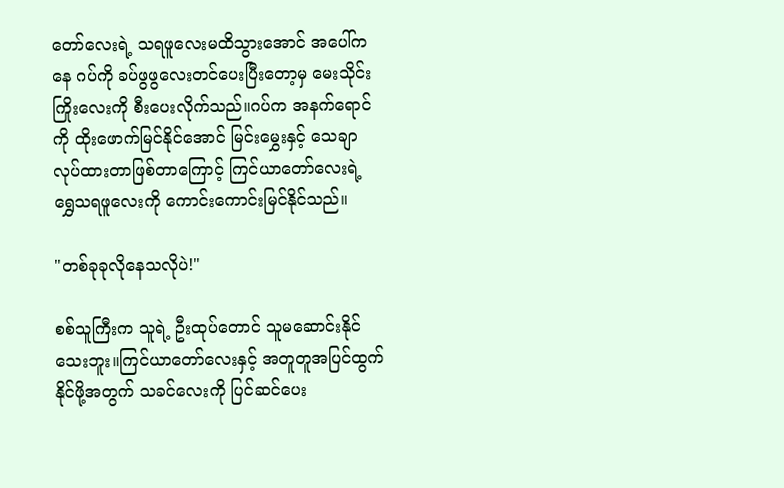တော်လေးရဲ့ သရဖူလေးမထိသွားအောင် အပေါ်ကနေ ဂပ်ကို ခပ်ဖွဖွလေးတင်ပေးပြီးတော့မှ မေးသိုင်းကြိုးလေးကို စီးပေးလိုက်သည်။ဂပ်က အနက်ရောင်ကို ထိုးဖောက်မြင်နိုင်အောင် မြင်းမွှေးနှင့် သေချာလုပ်ထားတာဖြစ်တာကြောင့် ကြင်ယာတော်လေးရဲ့ ရွှေသရဖူလေးကို ကောင်းကောင်းမြင်နိုင်သည်။

"တစ်ခုခုလိုနေသလိုပဲ!"

စစ်သူကြီးက သူရဲ့ ဦးထုပ်တောင် သူမဆောင်းနိုင်သေးဘူး။ကြင်ယာတော်လေးနှင့် အတူတူအပြင်ထွက်နိုင်ဖို့အတွက် သခင်လေးကို ပြင်ဆင်ပေး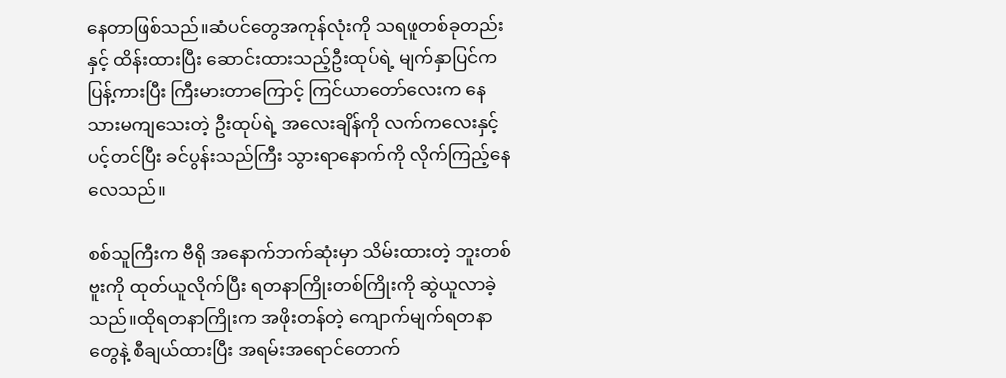နေတာဖြစ်သည်။ဆံပင်တွေအကုန်လုံးကို သရဖူတစ်ခုတည်းနှင့် ထိန်းထားပြီး ဆောင်းထားသည့်ဦးထုပ်ရဲ့ မျက်နှာပြင်က ပြန့်ကားပြီး ကြီးမားတာကြောင့် ကြင်ယာတော်လေးက နေသားမကျသေးတဲ့ ဦးထုပ်ရဲ့ အလေးချိန်ကို လက်ကလေးနှင့် ပင့်တင်ပြီး ခင်ပွန်းသည်ကြီး သွားရာနောက်ကို လိုက်ကြည့်နေလေသည်။

စစ်သူကြီးက ဗီရို အနောက်ဘက်ဆုံးမှာ သိမ်းထားတဲ့ ဘူးတစ်ဗူးကို ထုတ်ယူလိုက်ပြီး ရတနာကြိုးတစ်ကြိုးကို ဆွဲယူလာခဲ့သည်။ထိုရတနာကြိုးက အဖိုးတန်တဲ့ ကျောက်မျက်ရတနာတွေနဲ့ စီချယ်ထားပြီး အရမ်းအရောင်တောက်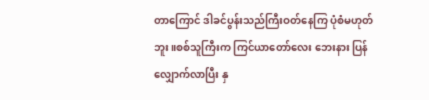တာကြောင် ဒါခင်ပွန်းသည်ကြီးဝတ်နေကြ ပုံစံမဟုတ်ဘူး။စစ်သူကြီးက ကြင်ယာတော်လေး ဘေးနား ပြန်လျှောက်လာပြီး နှ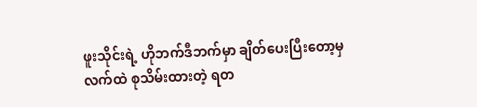ဖူးသိုင်းရဲ့ ဟိုဘက်ဒီဘက်မှာ ချိတ်ပေးပြီးတော့မှ လက်ထဲ စုသိမ်းထားတဲ့ ရတ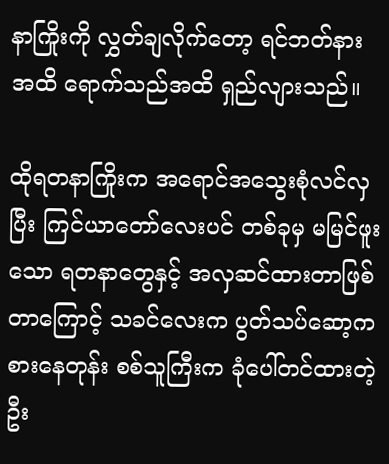နာကြိုးကို လွှတ်ချလိုက်တော့ ရင်ဘတ်နားအထိ ရောက်သည်အထိ ရှည်လျားသည်။

ထိုရတနာကြိုးက အရောင်အသွေးစုံလင်လှပြီး ကြင်ယာတော်လေးပင် တစ်ခုမှ မမြင်ဖူးသော ရတနာတွေနှင့် အလှဆင်ထားတာဖြစ်တာကြောင့် သခင်လေးက ပွတ်သပ်ဆော့ကစားနေတုန်း စစ်သူကြီးက ခုံပေါ်တင်ထားတဲ့ ဦး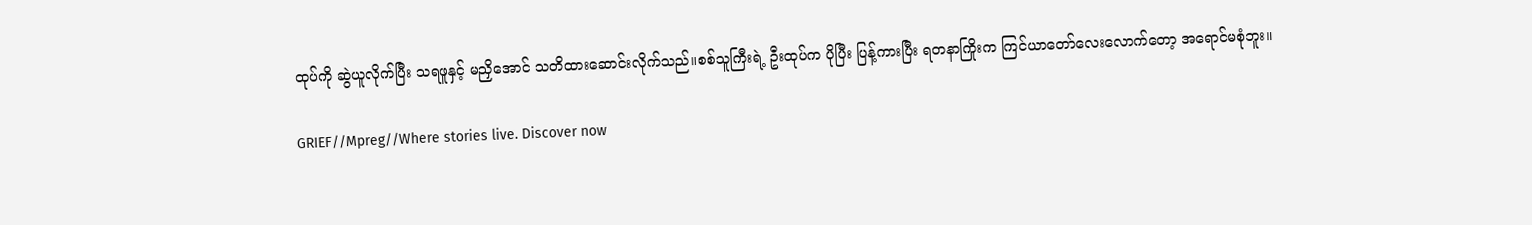ထုပ်ကို ဆွဲယူလိုက်ပြီး သရဖူနှင့် မညှိအောင် သတိထားဆောင်းလိုက်သည်။စစ်သူကြီးရဲ့ ဦးထုပ်က ပိုပြီး ပြန့်ကားပြီး ရတနာကြိုးက ကြင်ယာတော်လေးလောက်တော့ အရောင်မစုံဘူး။

GRIEF//Mpreg//Where stories live. Discover now